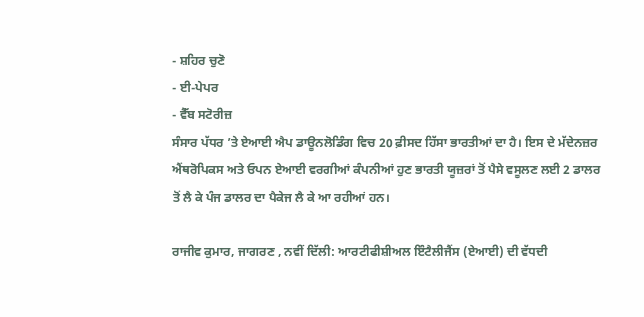- ਸ਼ਹਿਰ ਚੁਣੋ
- ਈ-ਪੇਪਰ
- ਵੈੱਬ ਸਟੋਰੀਜ਼
ਸੰਸਾਰ ਪੱਧਰ ’ਤੇ ਏਆਈ ਐਪ ਡਾਊਨਲੋਡਿੰਗ ਵਿਚ 20 ਫ਼ੀਸਦ ਹਿੱਸਾ ਭਾਰਤੀਆਂ ਦਾ ਹੈ। ਇਸ ਦੇ ਮੱਦੇਨਜ਼ਰ ਐਂਥਰੋਪਿਕਸ ਅਤੇ ਓਪਨ ਏਆਈ ਵਰਗੀਆਂ ਕੰਪਨੀਆਂ ਹੁਣ ਭਾਰਤੀ ਯੂਜ਼ਰਾਂ ਤੋਂ ਪੈਸੇ ਵਸੂਲਣ ਲਈ 2 ਡਾਲਰ ਤੋਂ ਲੈ ਕੇ ਪੰਜ ਡਾਲਰ ਦਾ ਪੈਕੇਜ ਲੈ ਕੇ ਆ ਰਹੀਆਂ ਹਨ।

ਰਾਜੀਵ ਕੁਮਾਰ, ਜਾਗਰਣ , ਨਵੀਂ ਦਿੱਲੀ: ਆਰਟੀਫੀਸ਼ੀਅਲ ਇੰਟੈਲੀਜੈਂਸ (ਏਆਈ) ਦੀ ਵੱਧਦੀ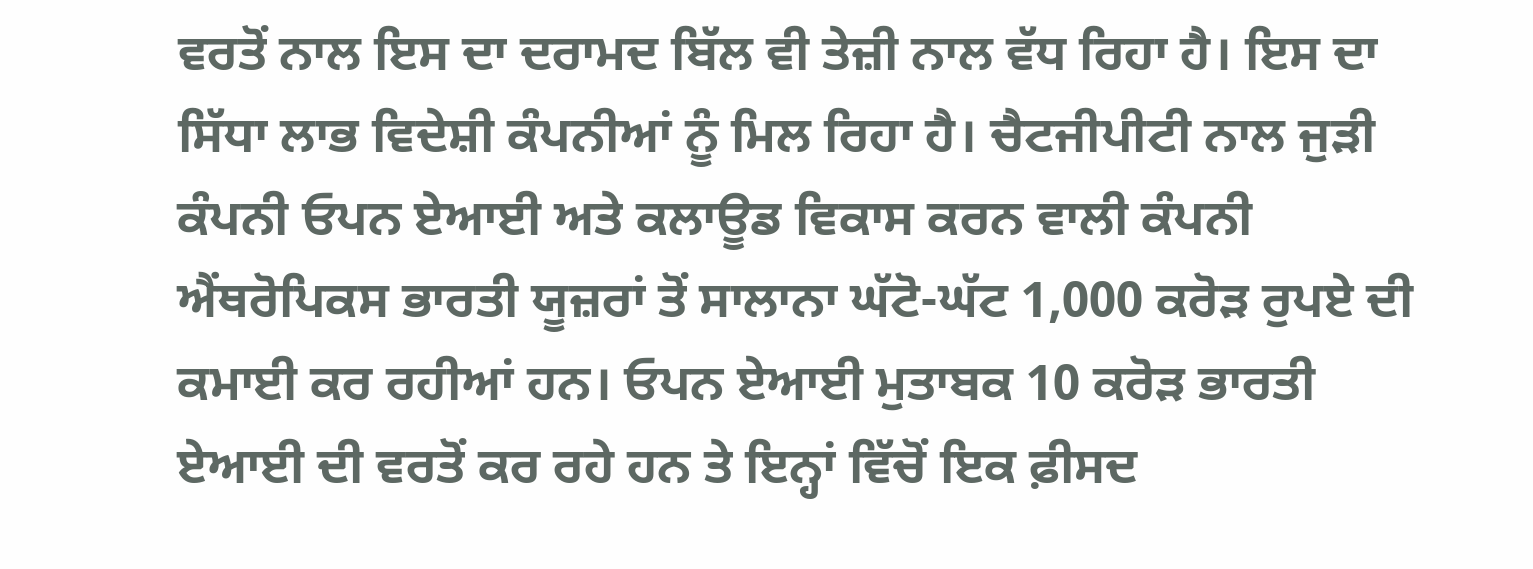ਵਰਤੋਂ ਨਾਲ ਇਸ ਦਾ ਦਰਾਮਦ ਬਿੱਲ ਵੀ ਤੇਜ਼ੀ ਨਾਲ ਵੱਧ ਰਿਹਾ ਹੈ। ਇਸ ਦਾ ਸਿੱਧਾ ਲਾਭ ਵਿਦੇਸ਼ੀ ਕੰਪਨੀਆਂ ਨੂੰ ਮਿਲ ਰਿਹਾ ਹੈ। ਚੈਟਜੀਪੀਟੀ ਨਾਲ ਜੁੜੀ ਕੰਪਨੀ ਓਪਨ ਏਆਈ ਅਤੇ ਕਲਾਊਡ ਵਿਕਾਸ ਕਰਨ ਵਾਲੀ ਕੰਪਨੀ ਐਂਥਰੋਪਿਕਸ ਭਾਰਤੀ ਯੂਜ਼ਰਾਂ ਤੋਂ ਸਾਲਾਨਾ ਘੱਟੋ-ਘੱਟ 1,000 ਕਰੋੜ ਰੁਪਏ ਦੀ ਕਮਾਈ ਕਰ ਰਹੀਆਂ ਹਨ। ਓਪਨ ਏਆਈ ਮੁਤਾਬਕ 10 ਕਰੋੜ ਭਾਰਤੀ ਏਆਈ ਦੀ ਵਰਤੋਂ ਕਰ ਰਹੇ ਹਨ ਤੇ ਇਨ੍ਹਾਂ ਵਿੱਚੋਂ ਇਕ ਫ਼ੀਸਦ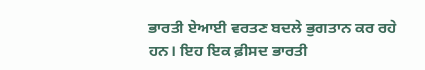ਭਾਰਤੀ ਏਆਈ ਵਰਤਣ ਬਦਲੇ ਭੁਗਤਾਨ ਕਰ ਰਹੇ ਹਨ। ਇਹ ਇਕ ਫ਼ੀਸਦ ਭਾਰਤੀ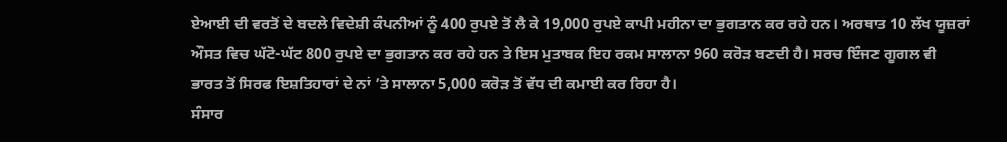ਏਆਈ ਦੀ ਵਰਤੋਂ ਦੇ ਬਦਲੇ ਵਿਦੇਸ਼ੀ ਕੰਪਨੀਆਂ ਨੂੰ 400 ਰੁਪਏ ਤੋਂ ਲੈ ਕੇ 19,000 ਰੁਪਏ ਕਾਪੀ ਮਹੀਨਾ ਦਾ ਭੁਗਤਾਨ ਕਰ ਰਹੇ ਹਨ। ਅਰਥਾਤ 10 ਲੱਖ ਯੂਜ਼ਰਾਂ ਔਸਤ ਵਿਚ ਘੱਟੋ-ਘੱਟ 800 ਰੁਪਏ ਦਾ ਭੁਗਤਾਨ ਕਰ ਰਹੇ ਹਨ ਤੇ ਇਸ ਮੁਤਾਬਕ ਇਹ ਰਕਮ ਸਾਲਾਨਾ 960 ਕਰੋੜ ਬਣਦੀ ਹੈ। ਸਰਚ ਇੰਜਣ ਗੂਗਲ ਵੀ ਭਾਰਤ ਤੋਂ ਸਿਰਫ ਇਸ਼ਤਿਹਾਰਾਂ ਦੇ ਨਾਂ ’ਤੇ ਸਾਲਾਨਾ 5,000 ਕਰੋੜ ਤੋਂ ਵੱਧ ਦੀ ਕਮਾਈ ਕਰ ਰਿਹਾ ਹੈ।
ਸੰਸਾਰ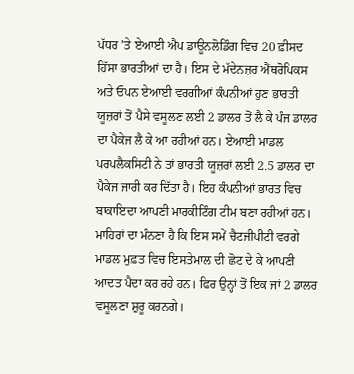ਪੱਧਰ ’ਤੇ ਏਆਈ ਐਪ ਡਾਊਨਲੋਡਿੰਗ ਵਿਚ 20 ਫ਼ੀਸਦ ਹਿੱਸਾ ਭਾਰਤੀਆਂ ਦਾ ਹੈ। ਇਸ ਦੇ ਮੱਦੇਨਜ਼ਰ ਐਂਥਰੋਪਿਕਸ ਅਤੇ ਓਪਨ ਏਆਈ ਵਰਗੀਆਂ ਕੰਪਨੀਆਂ ਹੁਣ ਭਾਰਤੀ ਯੂਜ਼ਰਾਂ ਤੋਂ ਪੈਸੇ ਵਸੂਲਣ ਲਈ 2 ਡਾਲਰ ਤੋਂ ਲੈ ਕੇ ਪੰਜ ਡਾਲਰ ਦਾ ਪੈਕੇਜ ਲੈ ਕੇ ਆ ਰਹੀਆਂ ਹਨ। ਏਆਈ ਮਾਡਲ ਪਰਪਲੈਕਸਿਟੀ ਨੇ ਤਾਂ ਭਾਰਤੀ ਯੂਜ਼ਰਾਂ ਲਈ 2.5 ਡਾਲਰ ਦਾ ਪੈਕੇਜ ਜਾਰੀ ਕਰ ਦਿੱਤਾ ਹੈ। ਇਹ ਕੰਪਨੀਆਂ ਭਾਰਤ ਵਿਚ ਬਾਕਾਇਦਾ ਆਪਣੀ ਮਾਰਕੀਟਿੰਗ ਟੀਮ ਬਣਾ ਰਹੀਆਂ ਹਨ।
ਮਾਹਿਰਾਂ ਦਾ ਮੰਨਣਾ ਹੈ ਕਿ ਇਸ ਸਮੇਂ ਚੈਟਜੀਪੀਟੀ ਵਰਗੇ ਮਾਡਲ ਮੁਫ਼ਤ ਵਿਚ ਇਸਤੇਮਾਲ ਦੀ ਛੋਟ ਦੇ ਕੇ ਆਪਣੀ ਆਦਤ ਪੈਦਾ ਕਰ ਰਹੇ ਹਨ। ਫਿਰ ਉਨ੍ਹਾਂ ਤੋਂ ਇਕ ਜਾਂ 2 ਡਾਲਰ ਵਸੂਲਣਾ ਸ਼ੁਰੂ ਕਰਨਗੇ।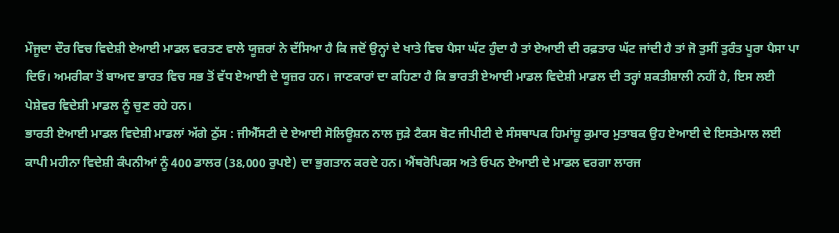ਮੌਜੂਦਾ ਦੌਰ ਵਿਚ ਵਿਦੇਸ਼ੀ ਏਆਈ ਮਾਡਲ ਵਰਤਣ ਵਾਲੇ ਯੂਜ਼ਰਾਂ ਨੇ ਦੱਸਿਆ ਹੈ ਕਿ ਜਦੋਂ ਉਨ੍ਹਾਂ ਦੇ ਖਾਤੇ ਵਿਚ ਪੈਸਾ ਘੱਟ ਹੁੰਦਾ ਹੈ ਤਾਂ ਏਆਈ ਦੀ ਰਫ਼ਤਾਰ ਘੱਟ ਜਾਂਦੀ ਹੈ ਤਾਂ ਜੋ ਤੁਸੀਂ ਤੁਰੰਤ ਪੂਰਾ ਪੈਸਾ ਪਾ ਦਿਓ। ਅਮਰੀਕਾ ਤੋਂ ਬਾਅਦ ਭਾਰਤ ਵਿਚ ਸਭ ਤੋਂ ਵੱਧ ਏਆਈ ਦੇ ਯੂਜ਼ਰ ਹਨ। ਜਾਣਕਾਰਾਂ ਦਾ ਕਹਿਣਾ ਹੈ ਕਿ ਭਾਰਤੀ ਏਆਈ ਮਾਡਲ ਵਿਦੇਸ਼ੀ ਮਾਡਲ ਦੀ ਤਰ੍ਹਾਂ ਸ਼ਕਤੀਸ਼ਾਲੀ ਨਹੀਂ ਹੈ, ਇਸ ਲਈ ਪੇਸ਼ੇਵਰ ਵਿਦੇਸ਼ੀ ਮਾਡਲ ਨੂੰ ਚੁਣ ਰਹੇ ਹਨ।
ਭਾਰਤੀ ਏਆਈ ਮਾਡਲ ਵਿਦੇਸ਼ੀ ਮਾਡਲਾਂ ਅੱਗੇ ਠੁੱਸ : ਜੀਐੱਸਟੀ ਦੇ ਏਆਈ ਸੋਲਿਊਸ਼ਨ ਨਾਲ ਜੁੜੇ ਟੈਕਸ ਬੋਟ ਜੀਪੀਟੀ ਦੇ ਸੰਸਥਾਪਕ ਹਿਮਾਂਸ਼ੂ ਕੁਮਾਰ ਮੁਤਾਬਕ ਉਹ ਏਆਈ ਦੇ ਇਸਤੇਮਾਲ ਲਈ ਕਾਪੀ ਮਹੀਨਾ ਵਿਦੇਸ਼ੀ ਕੰਪਨੀਆਂ ਨੂੰ 400 ਡਾਲਰ (38,000 ਰੁਪਏ) ਦਾ ਭੁਗਤਾਨ ਕਰਦੇ ਹਨ। ਐਂਥਰੋਪਿਕਸ ਅਤੇ ਓਪਨ ਏਆਈ ਦੇ ਮਾਡਲ ਵਰਗਾ ਲਾਰਜ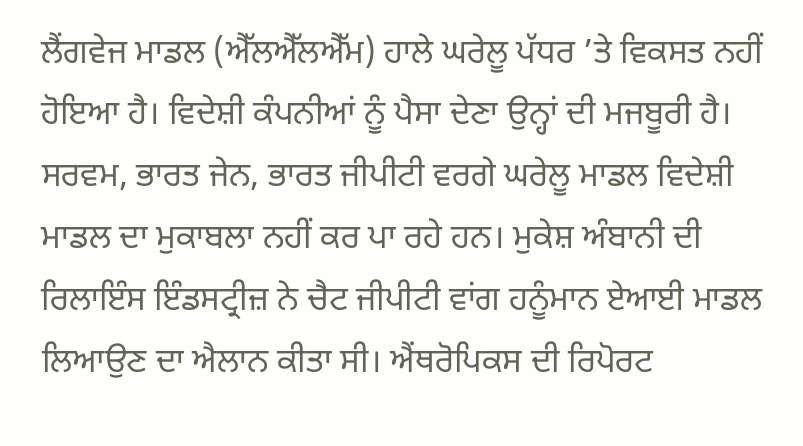ਲੈਂਗਵੇਜ ਮਾਡਲ (ਐੱਲਐੱਲਐੱਮ) ਹਾਲੇ ਘਰੇਲੂ ਪੱਧਰ ’ਤੇ ਵਿਕਸਤ ਨਹੀਂ ਹੋਇਆ ਹੈ। ਵਿਦੇਸ਼ੀ ਕੰਪਨੀਆਂ ਨੂੰ ਪੈਸਾ ਦੇਣਾ ਉਨ੍ਹਾਂ ਦੀ ਮਜਬੂਰੀ ਹੈ। ਸਰਵਮ, ਭਾਰਤ ਜੇਨ, ਭਾਰਤ ਜੀਪੀਟੀ ਵਰਗੇ ਘਰੇਲੂ ਮਾਡਲ ਵਿਦੇਸ਼ੀ ਮਾਡਲ ਦਾ ਮੁਕਾਬਲਾ ਨਹੀਂ ਕਰ ਪਾ ਰਹੇ ਹਨ। ਮੁਕੇਸ਼ ਅੰਬਾਨੀ ਦੀ ਰਿਲਾਇੰਸ ਇੰਡਸਟ੍ਰੀਜ਼ ਨੇ ਚੈਟ ਜੀਪੀਟੀ ਵਾਂਗ ਹਨੂੰਮਾਨ ਏਆਈ ਮਾਡਲ ਲਿਆਉਣ ਦਾ ਐਲਾਨ ਕੀਤਾ ਸੀ। ਐਂਥਰੋਪਿਕਸ ਦੀ ਰਿਪੋਰਟ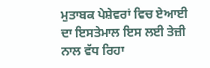ਮੁਤਾਬਕ ਪੇਸ਼ੇਵਰਾਂ ਵਿਚ ਏਆਈ ਦਾ ਇਸਤੇਮਾਲ ਇਸ ਲਈ ਤੇਜ਼ੀ ਨਾਲ ਵੱਧ ਰਿਹਾ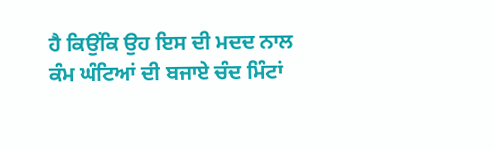ਹੈ ਕਿਉਂਕਿ ਉਹ ਇਸ ਦੀ ਮਦਦ ਨਾਲ ਕੰਮ ਘੰਟਿਆਂ ਦੀ ਬਜਾਏ ਚੰਦ ਮਿੰਟਾਂ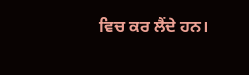ਵਿਚ ਕਰ ਲੈਂਦੇ ਹਨ।